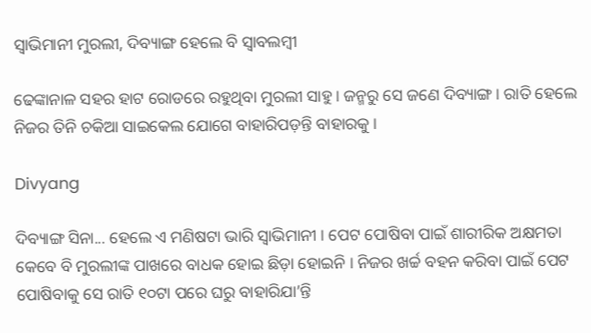ସ୍ୱାଭିମାନୀ ମୁରଲୀ, ଦିବ୍ୟାଙ୍ଗ ହେଲେ ବି ସ୍ୱାବଲମ୍ବୀ

ଢେଙ୍କାନାଳ ସହର ହାଟ ରୋଡରେ ରହୁଥିବା ମୁରଲୀ ସାହୁ । ଜନ୍ମରୁ ସେ ଜଣେ ଦିବ୍ୟାଙ୍ଗ । ରାତି ହେଲେ ନିଜର ତିନି ଚକିଆ ସାଇକେଲ ଯୋଗେ ବାହାରିପଡ଼ନ୍ତି ବାହାରକୁ ।

Divyang

ଦିବ୍ୟାଙ୍ଗ ସିନା... ହେଲେ ଏ ମଣିଷଟା ଭାରି ସ୍ୱାଭିମାନୀ । ପେଟ ପୋଷିବା ପାଇଁ ଶାରୀରିକ ଅକ୍ଷମତା କେବେ ବି ମୁରଲୀଙ୍କ ପାଖରେ ବାଧକ ହୋଇ ଛିଡ଼ା ହୋଇନି । ନିଜର ଖର୍ଚ୍ଚ ବହନ କରିବା ପାଇଁ ପେଟ ପୋଷିବାକୁ ସେ ରାତି ୧୦ଟା ପରେ ଘରୁ ବାହାରିଯା’ନ୍ତି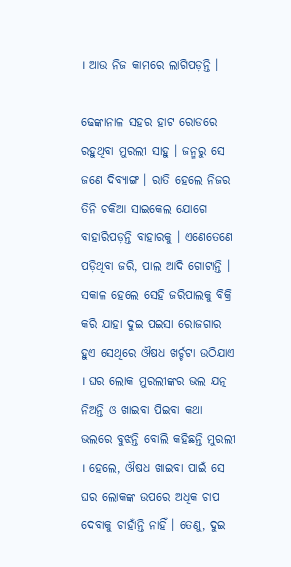। ଆଉ ନିଜ କାମରେ ଲାଗିପଡ଼ନ୍ତି ।

ଢେଙ୍କାନାଳ ସହର ହାଟ ରୋଡରେ ରହୁଥିବା ମୁରଲୀ ସାହୁ । ଜନ୍ମରୁ ସେ ଜଣେ ଦିବ୍ୟାଙ୍ଗ । ରାତି ହେଲେ ନିଜର ତିନି ଚକିଆ ସାଇକେଲ ଯୋଗେ ବାହାରିପଡ଼ନ୍ତି ବାହାରକୁ । ଏଣେତେଣେ ପଡ଼ିଥିବା ଜରି, ପାଲ ଆଦି ଗୋଟାନ୍ତି । ସକାଳ ହେଲେ ସେହି ଜରିପାଲକୁ ବିକ୍ରି କରି ଯାହା ଦୁଇ ପଇସା ରୋଜଗାର ହୁଏ ସେଥିରେ ଔଷଧ ଖର୍ଚ୍ଚଟା ଉଠିଯାଏ । ଘର ଲୋକ ମୁରଲୀଙ୍କର ଭଲ ଯତ୍ନ ନିଅନ୍ତି ଓ ଖାଇବା ପିଇବା କଥା ଭଲରେ ବୁଝନ୍ତି ବୋଲି କହିଛନ୍ତି ମୁରଲୀ । ହେଲେ, ଔଷଧ ଖାଇବା ପାଇଁ ସେ ଘର ଲୋକଙ୍କ ଉପରେ ଅଧିକ ଚାପ ଦେବାକୁ ଚାହାଁନ୍ତି ନାହିଁ । ତେଣୁ, ଦୁଇ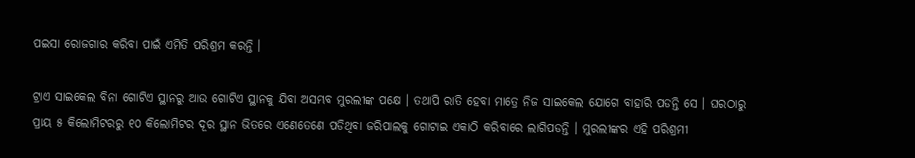ପଇସା ରୋଜଗାର କରିବା ପାଇଁ ଏମିତି ପରିଶ୍ରମ କରନ୍ତି ।

ଟ୍ରାଏ ସାଇକେଲ ବିନା ଗୋଟିଏ ସ୍ଥାନରୁ ଆଉ ଗୋଟିଏ ସ୍ଥାନକୁ ଯିବା ଅସମ୍ଭବ ମୁରଲୀଙ୍କ ପକ୍ଷେ । ତଥାପି ରାତି ହେବା ମାତ୍ରେ ନିଜ ସାଇକେଲ ଯୋଗେ ବାହାରି ପଡନ୍ତି ସେ । ଘରଠାରୁ ପ୍ରାୟ ୫ କିଲୋମିଟରରୁ ୧୦ କିଲୋମିଟର ଦୂର ସ୍ଥାନ ଭିତରେ ଏଣେତେଣେ ପଡିଥିବା ଜରିପାଲକୁ ଗୋଟାଇ ଏକାଠି କରିବାରେ ଲାଗିପଡନ୍ତି । ମୁରଲୀଙ୍କର ଏହି ପରିଶ୍ରମୀ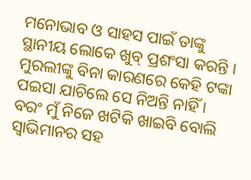ମନୋଭାବ ଓ ସାହସ ପାଇଁ ତାଙ୍କୁ ସ୍ଥାନୀୟ ଲୋକେ ଖୁବ୍ ପ୍ରଶଂସା କରନ୍ତି । ମୁରଲୀଙ୍କୁ ବିନା କାରଣରେ କେହି ଟଙ୍କା ପଇସା ଯାଚିଲେ ସେ ନିଅନ୍ତି ନାହିଁ । ବରଂ ମୁଁ ନିଜେ ଖଟିକି ଖାଇବି ବୋଲି ସ୍ୱାଭିମାନର ସହ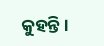କୁହନ୍ତି ।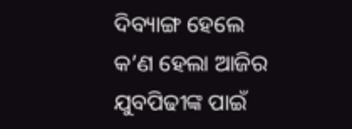ଦିବ୍ୟାଙ୍ଗ ହେଲେ କ’ଣ ହେଲା ଆଜିର ଯୁବପିଢୀଙ୍କ ପାଇଁ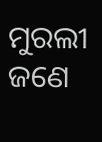ମୁରଲୀ ଜଣେ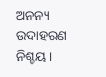ଅନନ୍ୟ ଉଦାହରଣ ନିଶ୍ଚୟ ।